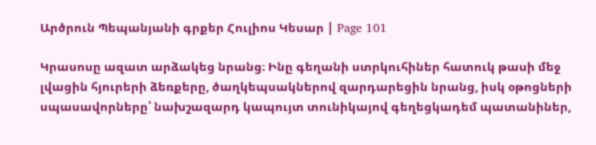Արծրուն Պեպանյանի գրքեր Հուլիոս Կեսար | Page 101

Կրասոսը ազատ արձակեց նրանց։ Ինը գեղանի ստրկուհիներ հատուկ թասի մեջ լվացին հյուրերի ձեռքերը, ծաղկեպսակներով զարդարեցին նրանց, իսկ օթոցների սպասավորները՝ նախշազարդ կապույտ տունիկայով գեղեցկադեմ պատանիներ,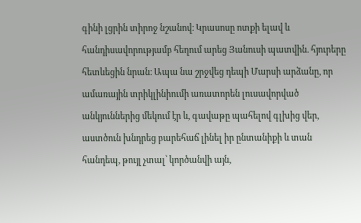գինի լցրին տիրոջ նշանով։ Կրասոսը ոտքի ելավ և հանդիսավորությամբ հեղում արեց Յանուսի պատվին. հյուրերը հետևեցին նրան։ Ապա նա շրջվեց դեպի Մարսի արձանը, որ ամառային տրիկլինիումի առատորեն լուսավորված անկյուններից մեկում էր և, գավաթը պահելով գլխից վեր, աստծուն խնդրեց բարեհաճ լինել իր ընտանիքի և տան հանդեպ, թույլ չտալ՝ կործանվի այն,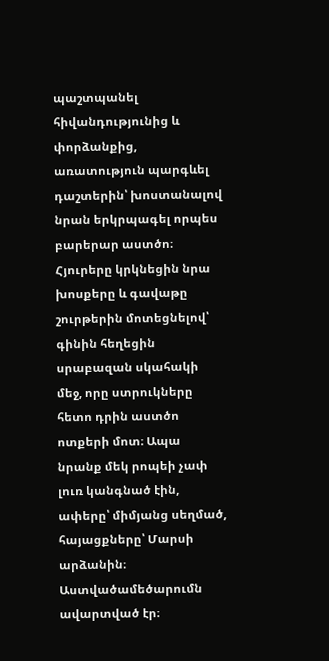պաշտպանել հիվանդությունից և փորձանքից, առատություն պարգևել դաշտերին՝ խոստանալով նրան երկրպագել որպես բարերար աստծո։ Հյուրերը կրկնեցին նրա խոսքերը և գավաթը շուրթերին մոտեցնելով՝ գինին հեղեցին սրաբազան սկահակի մեջ, որը ստրուկները հետո դրին աստծո ոտքերի մոտ։ Ապա նրանք մեկ րոպեի չափ լուռ կանգնած էին, ափերը՝ միմյանց սեղմած, հայացքները՝ Մարսի արձանին։ Աստվածամեծարումն ավարտված էր։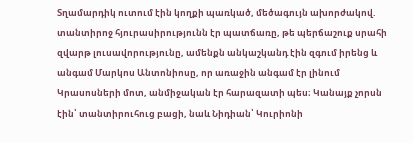Տղամարդիկ ուտում էին կողքի պառկած, մեծագույն ախորժակով. տանտիրոջ հյուրասիրությունն էր պատճառը, թե պերճաշուք սրահի զվարթ լուսավորությունը, ամենքն անկաշկանդ էին զգում իրենց և անգամ Մարկոս Անտոնիոսը, որ առաջին անգամ էր լինում Կրասոսների մոտ, անմիջական էր հարազատի պես։ Կանայք չորսն էին՝ տանտիրուհուց բացի, նաև Նիդիան՝ Կուրիոնի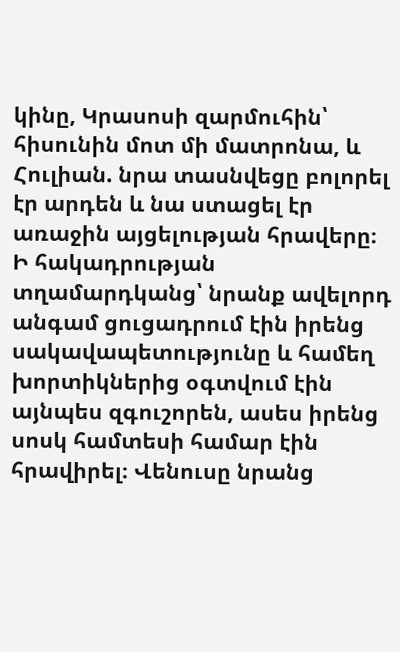կինը, Կրասոսի զարմուհին՝ հիսունին մոտ մի մատրոնա, և Հուլիան. նրա տասնվեցը բոլորել էր արդեն և նա ստացել էր առաջին այցելության հրավերը։ Ի հակադրության տղամարդկանց՝ նրանք ավելորդ անգամ ցուցադրում էին իրենց սակավապետությունը և համեղ խորտիկներից օգտվում էին այնպես զգուշորեն, ասես իրենց սոսկ համտեսի համար էին հրավիրել։ Վենուսը նրանց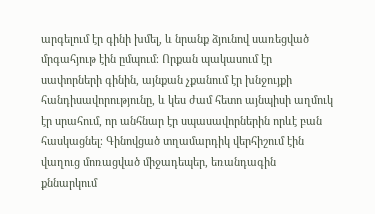արգելում էր գինի խմել, և նրանք ձյունով սառեցված մրգահյութ էին ըմպում։ Որքան պակասում էր սափորների գինին, այնքան չքանում էր խնջույքի հանդիսավորությունը, և կես ժամ հետո այնպիսի աղմուկ էր սրահում, որ անհնար էր սպասավորներին որևէ բան հասկացնել։ Գինովցած տղամարդիկ վերհիշում էին վաղուց մոռացված միջադեպեր, եռանդագին քննարկում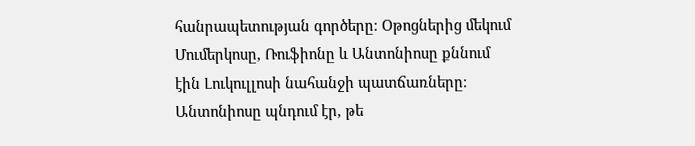հանրապետության գործերը։ Օթոցներից մեկում Մումերկոսը, Ռուֆիոնը և Անտոնիոսը քննում էին Լուկուլլոսի նահանջի պատճառները։ Անտոնիոսը պնդում էր, թե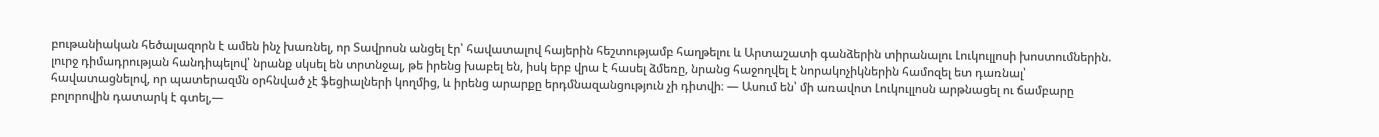բութանիական հեծալազորն է ամեն ինչ խառնել, որ Տավրոսն անցել էր՝ հավատալով հայերին հեշտությամբ հաղթելու և Արտաշատի գանձերին տիրանալու Լուկուլլոսի խոստումներին. լուրջ դիմադրության հանդիպելով՝ նրանք սկսել են տրտնջալ, թե իրենց խաբել են, իսկ երբ վրա է հասել ձմեռը, նրանց հաջողվել է նորակոչիկներին համոզել ետ դառնալ՝ հավատացնելով, որ պատերազմն օրհնված չէ ֆեցիալների կողմից, և իրենց արարքը երդմնազանցություն չի դիտվի։ — Ասում են՝ մի առավոտ Լուկուլլոսն արթնացել ու ճամբարը բոլորովին դատարկ է գտել,—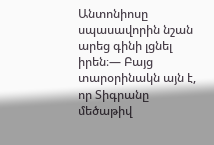Անտոնիոսը սպասավորին նշան արեց գինի լցնել իրեն։— Բայց տարօրինակն այն է, որ Տիգրանը մեծաթիվ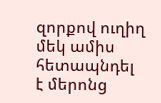զորքով ուղիղ մեկ ամիս հետապնդել է մերոնց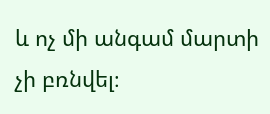և ոչ մի անգամ մարտի չի բռնվել։